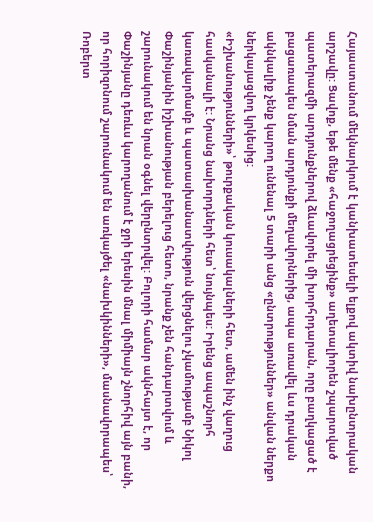Հայաստանում մեկնարկում է կանխատեսելի ելքով ակտիվ նախընտրական արշավը: Ցավոք, եթե մենք «հաջողացրեցինք» աղետալիորեն շպարտված պատերազմի արդյունքներով ձևավորել մի խորհրդարան, որը բաղկացած է բացառապես նման արդյունքի մեղավորներից, ապա առավել ևս դրական ակնկալիք չենք կարող ունենալ 5 տարի անց «ընտրություններ» անվան ներքո ներկայացվող կրկեսից:
«Իշխանությունների»՝ թուրքական կուսակալների հետ, ամեն ինչ վաղուց հասկանալի է: Նրանց նախորդների հետ՝ նույնպես: Իրենց ապաշնորհ կառավարմամբ և պատասխանատվություն վերցնելու չկամությամբ Նիկոլ Փաշինյանին իշխանության բերելուց հետո, նրանք չեն հանդարտվում և շարունակում են նրան օգնել վերընտրվել: Բոլորի համար ակնհայտ է, որ Փաշինյանը դեռևս կարողանում է ջրի երեսին մնալ միմիայն շնորհիվ այն բանի, որ հորիզոնում շարունակում են առկայծել «նախկինների», մասնավորապես՝ Ռոբերտ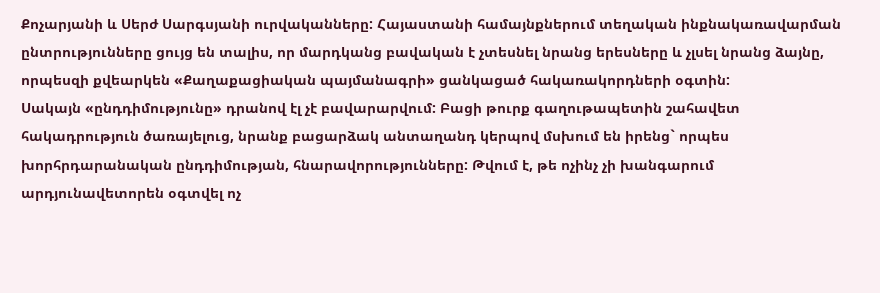Քոչարյանի և Սերժ Սարգսյանի ուրվականները: Հայաստանի համայնքներում տեղական ինքնակառավարման ընտրությունները ցույց են տալիս, որ մարդկանց բավական է չտեսնել նրանց երեսները և չլսել նրանց ձայնը, որպեսզի քվեարկեն «Քաղաքացիական պայմանագրի» ցանկացած հակառակորդների օգտին:
Սակայն «ընդդիմությունը» դրանով էլ չէ բավարարվում: Բացի թուրք գաղութապետին շահավետ հակադրություն ծառայելուց, նրանք բացարձակ անտաղանդ կերպով մսխում են իրենց` որպես խորհրդարանական ընդդիմության, հնարավորությունները: Թվում է, թե ոչինչ չի խանգարում արդյունավետորեն օգտվել ոչ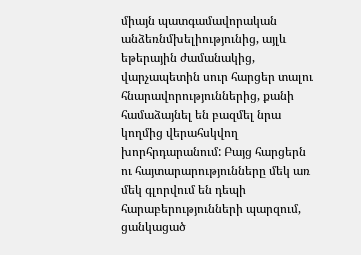միայն պատգամավորական անձեռնմխելիությունից, այլև եթերային ժամանակից, վարչապետին սուր հարցեր տալու հնարավորություններից, քանի համաձայնել են բազմել նրա կողմից վերահսկվող խորհրդարանում: Բայց հարցերն ու հայտարարությունները մեկ առ մեկ գլորվում են դեպի հարաբերությունների պարզում, ցանկացած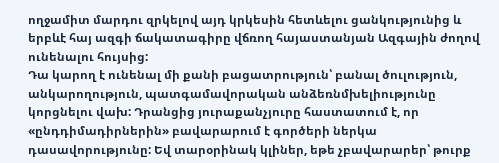ողջամիտ մարդու զրկելով այդ կրկեսին հետևելու ցանկությունից և երբևէ հայ ազգի ճակատագիրը վճռող հայաստանյան Ազգային ժողով ունենալու հույսից:
Դա կարող է ունենալ մի քանի բացատրություն՝ բանալ ծուլություն, անկարողություն, պատգամավորական անձեռնմխելիությունը կորցնելու վախ: Դրանցից յուրաքանչյուրը հաստատում է, որ «ընդդիմադիրներին» բավարարում է գործերի ներկա դասավորությունը: Եվ տարօրինակ կլիներ, եթե չբավարարեր՝ թուրք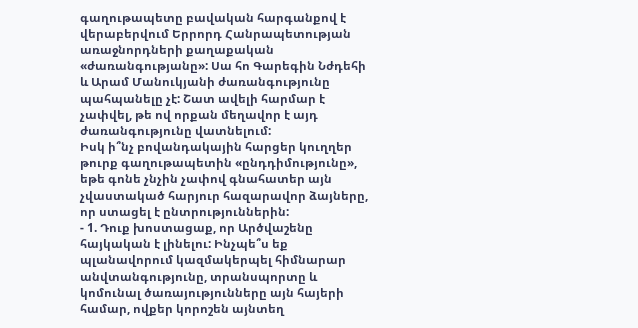գաղութապետը բավական հարգանքով է վերաբերվում Երրորդ Հանրապետության առաջնորդների քաղաքական «ժառանգությանը»: Սա հո Գարեգին Նժդեհի և Արամ Մանուկյանի ժառանգությունը պահպանելը չէ: Շատ ավելի հարմար է չափվել, թե ով որքան մեղավոր է այդ ժառանգությունը վատնելում:
Իսկ ի՞նչ բովանդակային հարցեր կուղղեր թուրք գաղութապետին «ընդդիմությունը», եթե գոնե չնչին չափով գնահատեր այն չվաստակած հարյուր հազարավոր ձայները, որ ստացել է ընտրություններին:
- 1. Դուք խոստացաք, որ Արծվաշենը հայկական է լինելու: Ինչպե՞ս եք պլանավորում կազմակերպել հիմնարար անվտանգությունը, տրանսպորտը և կոմունալ ծառայությունները այն հայերի համար, ովքեր կորոշեն այնտեղ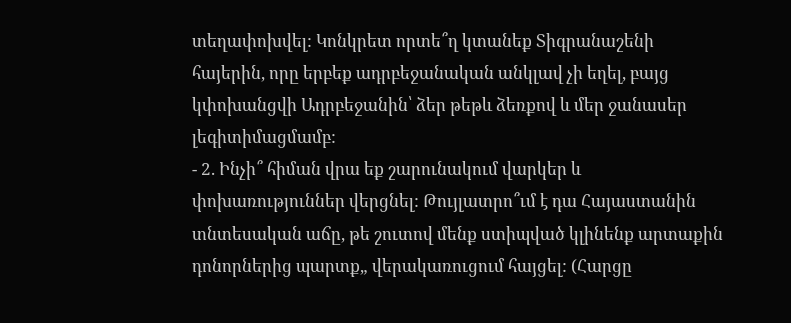տեղափոխվել: Կոնկրետ որտե՞ղ կտանեք Տիգրանաշենի հայերին, որը երբեք ադրբեջանական անկլավ չի եղել, բայց կփոխանցվի Ադրբեջանին՝ ձեր թեթև ձեռքով և մեր ջանասեր լեգիտիմացմամբ:
- 2. Ինչի՞ հիման վրա եք շարունակում վարկեր և փոխառություններ վերցնել: Թույլատրո՞ւմ է դա Հայաստանին տնտեսական աճը, թե շուտով մենք ստիպված կլինենք արտաքին դոնորներից պարտք„ վերակառուցում հայցել: (Հարցը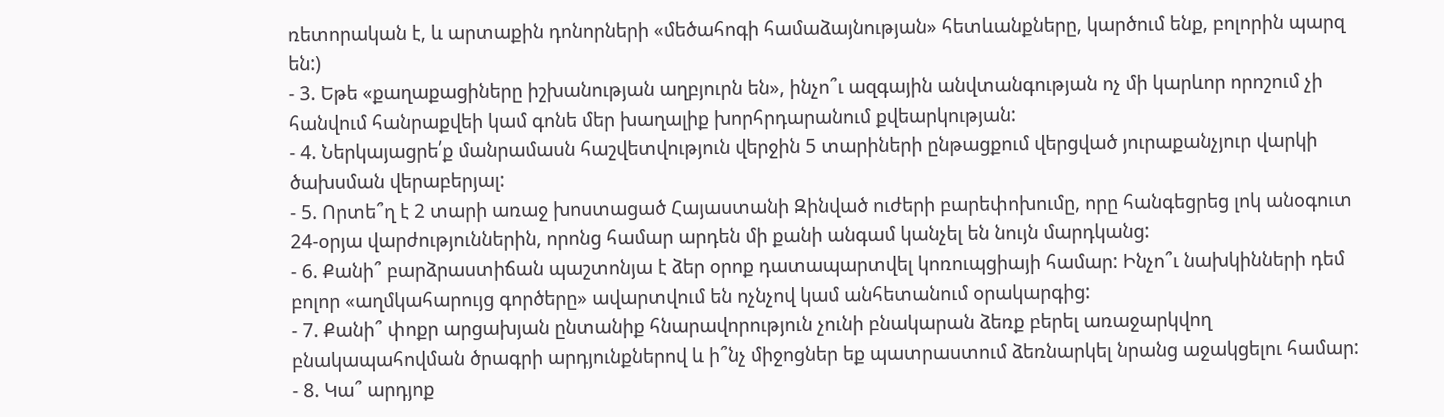ռետորական է, և արտաքին դոնորների «մեծահոգի համաձայնության» հետևանքները, կարծում ենք, բոլորին պարզ են:)
- 3. Եթե «քաղաքացիները իշխանության աղբյուրն են», ինչո՞ւ ազգային անվտանգության ոչ մի կարևոր որոշում չի հանվում հանրաքվեի կամ գոնե մեր խաղալիք խորհրդարանում քվեարկության:
- 4. Ներկայացրե՛ք մանրամասն հաշվետվություն վերջին 5 տարիների ընթացքում վերցված յուրաքանչյուր վարկի ծախսման վերաբերյալ:
- 5. Որտե՞ղ է 2 տարի առաջ խոստացած Հայաստանի Զինված ուժերի բարեփոխումը, որը հանգեցրեց լոկ անօգուտ 24-օրյա վարժություններին, որոնց համար արդեն մի քանի անգամ կանչել են նույն մարդկանց:
- 6. Քանի՞ բարձրաստիճան պաշտոնյա է ձեր օրոք դատապարտվել կոռուպցիայի համար: Ինչո՞ւ նախկինների դեմ բոլոր «աղմկահարույց գործերը» ավարտվում են ոչնչով կամ անհետանում օրակարգից:
- 7. Քանի՞ փոքր արցախյան ընտանիք հնարավորություն չունի բնակարան ձեռք բերել առաջարկվող բնակապահովման ծրագրի արդյունքներով և ի՞նչ միջոցներ եք պատրաստում ձեռնարկել նրանց աջակցելու համար:
- 8. Կա՞ արդյոք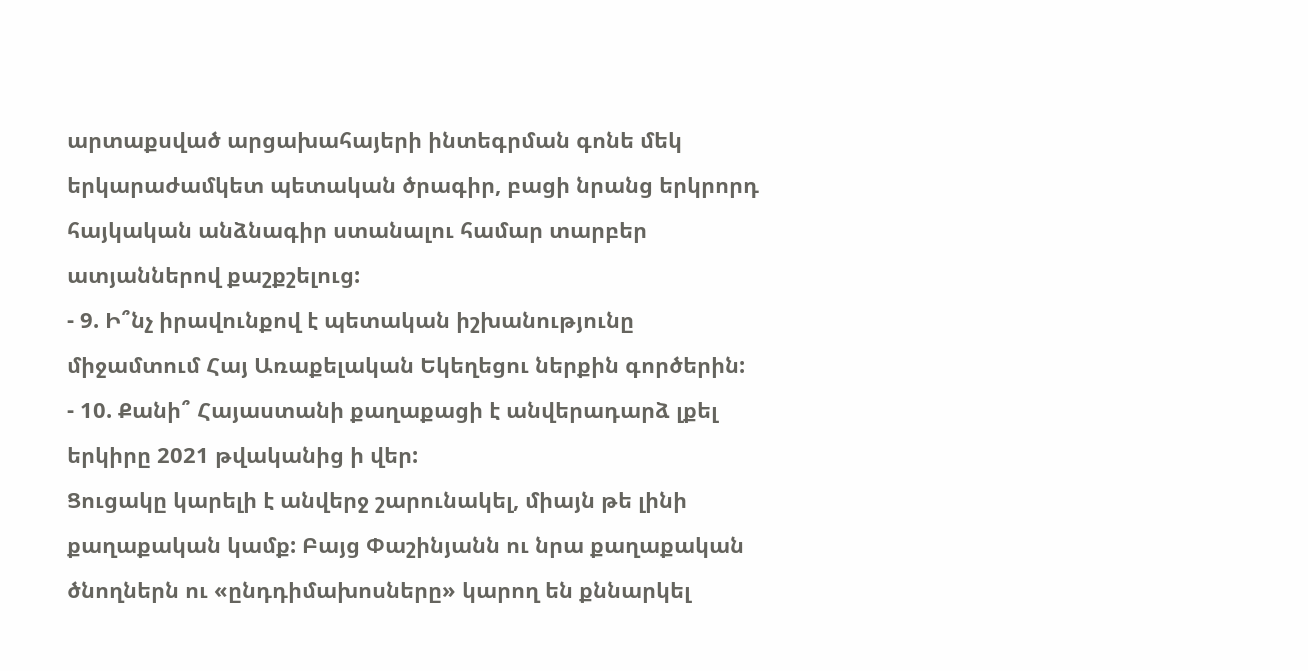արտաքսված արցախահայերի ինտեգրման գոնե մեկ երկարաժամկետ պետական ծրագիր, բացի նրանց երկրորդ հայկական անձնագիր ստանալու համար տարբեր ատյաններով քաշքշելուց:
- 9. Ի՞նչ իրավունքով է պետական իշխանությունը միջամտում Հայ Առաքելական Եկեղեցու ներքին գործերին:
- 10. Քանի՞ Հայաստանի քաղաքացի է անվերադարձ լքել երկիրը 2021 թվականից ի վեր:
Ցուցակը կարելի է անվերջ շարունակել, միայն թե լինի քաղաքական կամք: Բայց Փաշինյանն ու նրա քաղաքական ծնողներն ու «ընդդիմախոսները» կարող են քննարկել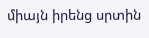միայն իրենց սրտին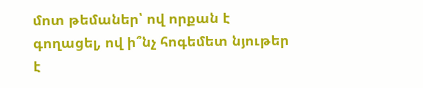մոտ թեմաներ՝ ով որքան է գողացել, ով ի՞նչ հոգեմետ նյութեր է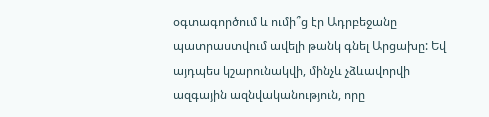օգտագործում և ումի՞ց էր Ադրբեջանը պատրաստվում ավելի թանկ գնել Արցախը: Եվ այդպես կշարունակվի, մինչև չձևավորվի ազգային ազնվականություն, որը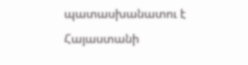պատասխանատու է Հայաստանի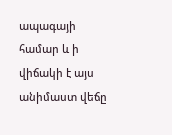ապագայի համար և ի վիճակի է այս անիմաստ վեճը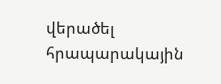վերածել հրապարակային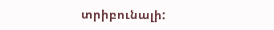տրիբունալի: